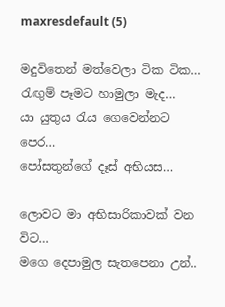maxresdefault (5)

මදුවිතෙන් මත්වෙලා ටික ටික…
රැඟුම් පෑමට හාමුලා මැද…
යා යුතුය රැය ගෙවෙන්නට පෙර…
පෝසතුන්ගේ දෑස් අභියස…

ලොවට මා අභිසාරිකාවක් වන විට…
මගෙ දෙපාමුල සැතපෙනා උන්..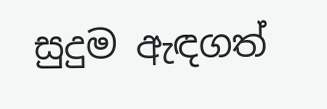සුදුම ඇඳගත්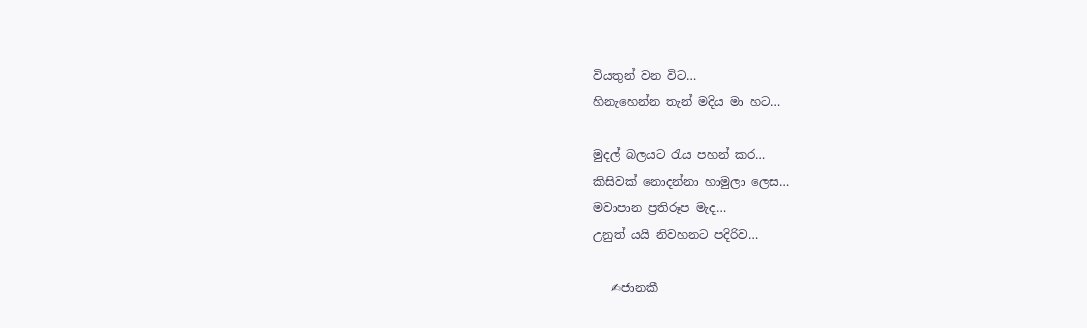වියතුන් වන විට…
හිනැහෙන්න තැන් මදිය මා හට…

මුදල් බලයට රැය පහන් කර…
කිසිවක් නොදන්නා හාමුලා ලෙස…
මවාපාන ප්‍රතිරූප මැද…
උනුත් යයි නිවහනට පදිරිව…

   ✍ජානකී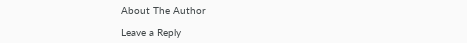About The Author

Leave a Reply